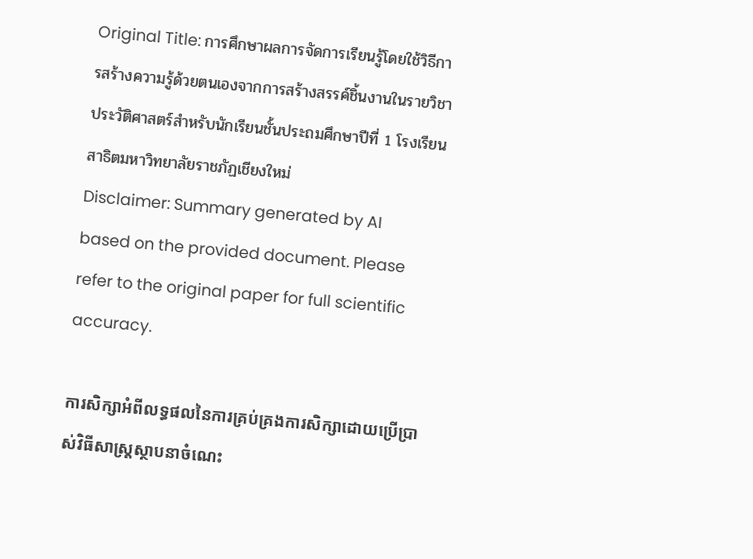Original Title: การศึกษาผลการจัดการเรียนรู้โดยใช้วิธีการสร้างความรู้ด้วยตนเองจากการสร้างสรรค์ชิ้นงานในรายวิชาประวัติศาสตร์สำหรับนักเรียนชั้นประถมศึกษาปีที่ 1 โรงเรียนสาธิตมหาวิทยาลัยราชภัฏเชียงใหม่
Disclaimer: Summary generated by AI based on the provided document. Please refer to the original paper for full scientific accuracy.

ការសិក្សាអំពីលទ្ធផលនៃការគ្រប់គ្រងការសិក្សាដោយប្រើប្រាស់វិធីសាស្ត្រស្ថាបនាចំណេះ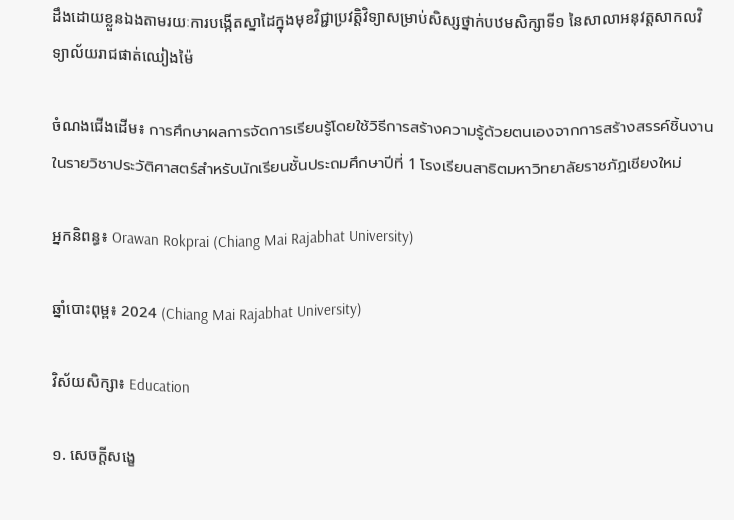ដឹងដោយខ្លួនឯងតាមរយៈការបង្កើតស្នាដៃក្នុងមុខវិជ្ជាប្រវត្តិវិទ្យាសម្រាប់សិស្សថ្នាក់បឋមសិក្សាទី១ នៃសាលាអនុវត្តសាកលវិទ្យាល័យរាជផាត់ឈៀងម៉ៃ

ចំណងជើងដើម៖ การศึกษาผลการจัดการเรียนรู้โดยใช้วิธีการสร้างความรู้ด้วยตนเองจากการสร้างสรรค์ชิ้นงานในรายวิชาประวัติศาสตร์สำหรับนักเรียนชั้นประถมศึกษาปีที่ 1 โรงเรียนสาธิตมหาวิทยาลัยราชภัฏเชียงใหม่

អ្នកនិពន្ធ៖ Orawan Rokprai (Chiang Mai Rajabhat University)

ឆ្នាំបោះពុម្ព៖ 2024 (Chiang Mai Rajabhat University)

វិស័យសិក្សា៖ Education

១. សេចក្តីសង្ខេ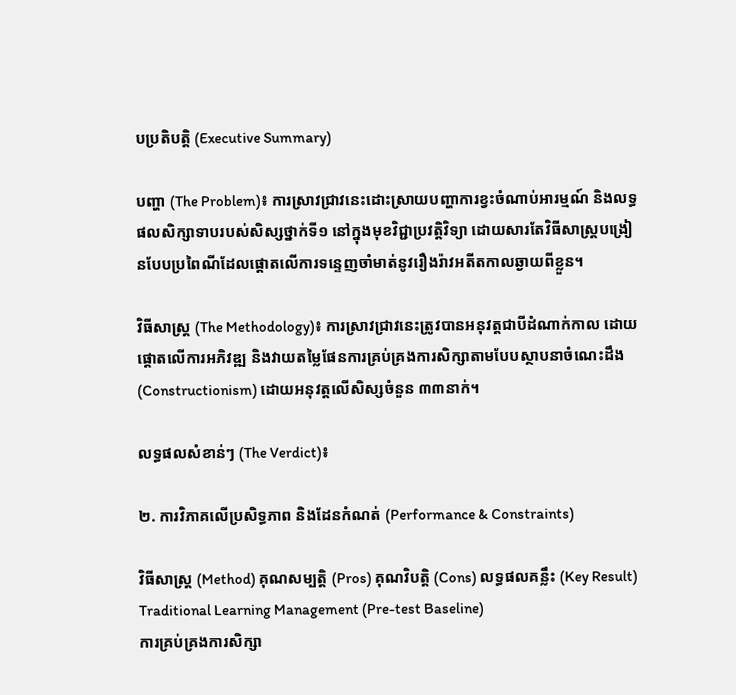បប្រតិបត្តិ (Executive Summary)

បញ្ហា (The Problem)៖ ការស្រាវជ្រាវនេះដោះស្រាយបញ្ហាការខ្វះចំណាប់អារម្មណ៍ និងលទ្ធផលសិក្សាទាបរបស់សិស្សថ្នាក់ទី១ នៅក្នុងមុខវិជ្ជាប្រវត្តិវិទ្យា ដោយសារតែវិធីសាស្ត្របង្រៀនបែបប្រពៃណីដែលផ្តោតលើការទន្ទេញចាំមាត់នូវរឿងរ៉ាវអតីតកាលឆ្ងាយពីខ្លួន។

វិធីសាស្ត្រ (The Methodology)៖ ការស្រាវជ្រាវនេះត្រូវបានអនុវត្តជាបីដំណាក់កាល ដោយផ្តោតលើការអភិវឌ្ឍ និងវាយតម្លៃផែនការគ្រប់គ្រងការសិក្សាតាមបែបស្ថាបនាចំណេះដឹង (Constructionism) ដោយអនុវត្តលើសិស្សចំនួន ៣៣នាក់។

លទ្ធផលសំខាន់ៗ (The Verdict)៖

២. ការវិភាគលើប្រសិទ្ធភាព និងដែនកំណត់ (Performance & Constraints)

វិធីសាស្ត្រ (Method) គុណសម្បត្តិ (Pros) គុណវិបត្តិ (Cons) លទ្ធផលគន្លឹះ (Key Result)
Traditional Learning Management (Pre-test Baseline)
ការគ្រប់គ្រងការសិក្សា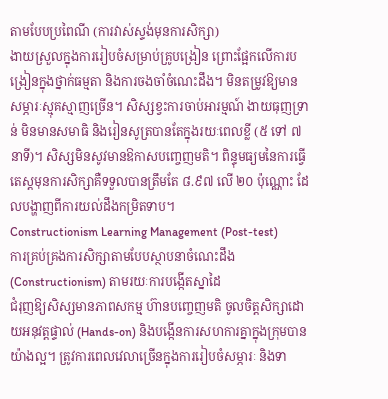តាមបែបប្រពៃណី (ការវាស់ស្ទង់មុនការសិក្សា)
ងាយស្រួលក្នុងការរៀបចំសម្រាប់គ្រូបង្រៀន ព្រោះផ្អែកលើការបង្រៀនក្នុងថ្នាក់ធម្មតា និងការចងចាំចំណេះដឹង។ មិនតម្រូវឱ្យមានសម្ភារៈស្មុគស្មាញច្រើន។ សិស្សខ្វះការចាប់អារម្មណ៍ ងាយធុញទ្រាន់ មិនមានសមាធិ និងរៀនសូត្របានតែក្នុងរយៈពេលខ្លី (៥ ទៅ ៧ នាទី)។ សិស្សមិនសូវមានឱកាសបញ្ចេញមតិ។ ពិន្ទុមធ្យមនៃការធ្វើតេស្តមុនការសិក្សាគឺទទួលបានត្រឹមតែ ៨.៩៧ លើ ២០ ប៉ុណ្ណោះ ដែលបង្ហាញពីការយល់ដឹងកម្រិតទាប។
Constructionism Learning Management (Post-test)
ការគ្រប់គ្រងការសិក្សាតាមបែបស្ថាបនាចំណេះដឹង (Constructionism) តាមរយៈការបង្កើតស្នាដៃ
ជំរុញឱ្យសិស្សមានភាពសកម្ម ហ៊ានបញ្ចេញមតិ ចូលចិត្តសិក្សាដោយអនុវត្តផ្ទាល់ (Hands-on) និងបង្កើនការសហការគ្នាក្នុងក្រុមបានយ៉ាងល្អ។ ត្រូវការពេលវេលាច្រើនក្នុងការរៀបចំសម្ភារៈ និងទា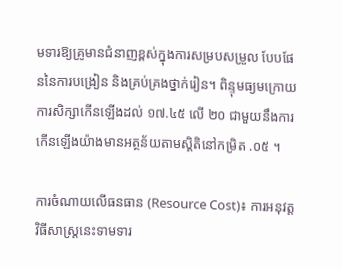មទារឱ្យគ្រូមានជំនាញខ្ពស់ក្នុងការសម្របសម្រួល បែបផែននៃការបង្រៀន និងគ្រប់គ្រងថ្នាក់រៀន។ ពិន្ទុមធ្យមក្រោយការសិក្សាកើនឡើងដល់ ១៧.៤៥ លើ ២០ ជាមួយនឹងការកើនឡើងយ៉ាងមានអត្ថន័យតាមស្តិតិនៅកម្រិត .០៥ ។

ការចំណាយលើធនធាន (Resource Cost)៖ ការអនុវត្តវិធីសាស្ត្រនេះទាមទារ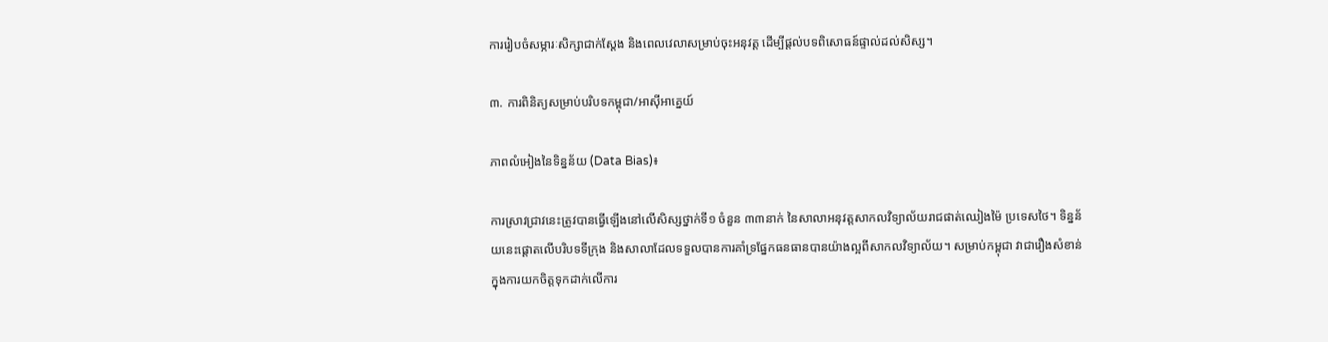ការរៀបចំសម្ភារៈសិក្សាជាក់ស្តែង និងពេលវេលាសម្រាប់ចុះអនុវត្ត ដើម្បីផ្តល់បទពិសោធន៍ផ្ទាល់ដល់សិស្ស។

៣. ការពិនិត្យសម្រាប់បរិបទកម្ពុជា/អាស៊ីអាគ្នេយ៍

ភាពលំអៀងនៃទិន្នន័យ (Data Bias)៖

ការស្រាវជ្រាវនេះត្រូវបានធ្វើឡើងនៅលើសិស្សថ្នាក់ទី១ ចំនួន ៣៣នាក់ នៃសាលាអនុវត្តសាកលវិទ្យាល័យរាជផាត់ឈៀងម៉ៃ ប្រទេសថៃ។ ទិន្នន័យនេះផ្តោតលើបរិបទទីក្រុង និងសាលាដែលទទួលបានការគាំទ្រផ្នែកធនធានបានយ៉ាងល្អពីសាកលវិទ្យាល័យ។ សម្រាប់កម្ពុជា វាជារឿងសំខាន់ក្នុងការយកចិត្តទុកដាក់លើការ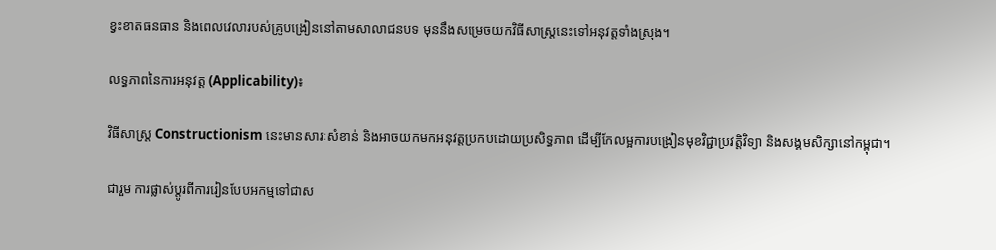ខ្វះខាតធនធាន និងពេលវេលារបស់គ្រូបង្រៀននៅតាមសាលាជនបទ មុននឹងសម្រេចយកវិធីសាស្ត្រនេះទៅអនុវត្តទាំងស្រុង។

លទ្ធភាពនៃការអនុវត្ត (Applicability)៖

វិធីសាស្ត្រ Constructionism នេះមានសារៈសំខាន់ និងអាចយកមកអនុវត្តប្រកបដោយប្រសិទ្ធភាព ដើម្បីកែលម្អការបង្រៀនមុខវិជ្ជាប្រវត្តិវិទ្យា និងសង្គមសិក្សានៅកម្ពុជា។

ជារួម ការផ្លាស់ប្តូរពីការរៀនបែបអកម្មទៅជាស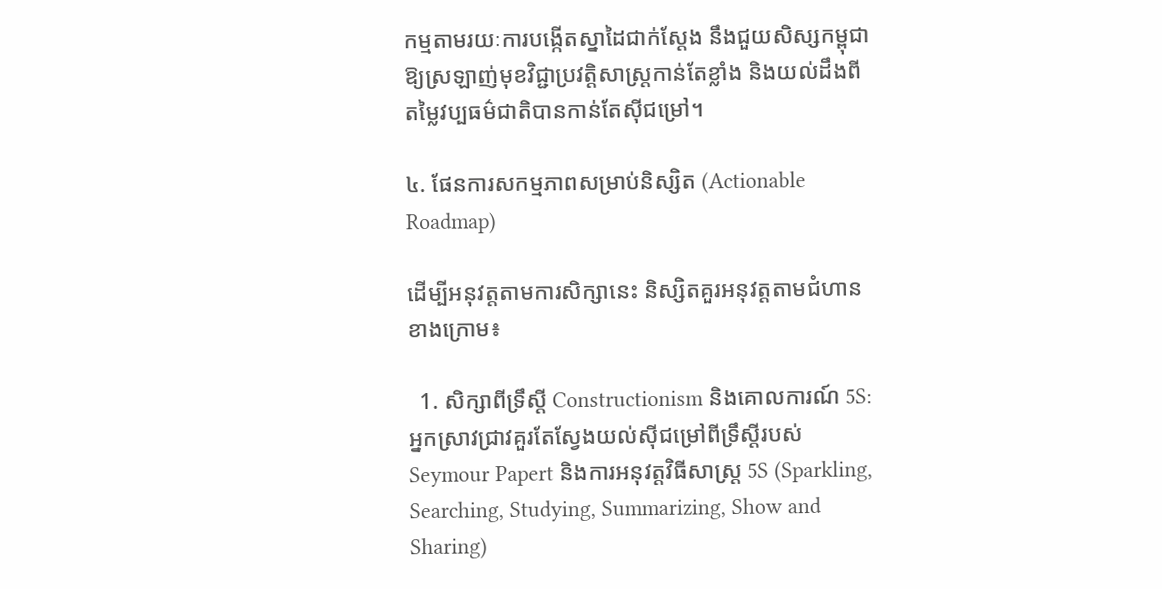កម្មតាមរយៈការបង្កើតស្នាដៃជាក់ស្តែង នឹងជួយសិស្សកម្ពុជាឱ្យស្រឡាញ់មុខវិជ្ជាប្រវត្តិសាស្ត្រកាន់តែខ្លាំង និងយល់ដឹងពីតម្លៃវប្បធម៌ជាតិបានកាន់តែស៊ីជម្រៅ។

៤. ផែនការសកម្មភាពសម្រាប់និស្សិត (Actionable Roadmap)

ដើម្បីអនុវត្តតាមការសិក្សានេះ និស្សិតគួរអនុវត្តតាមជំហានខាងក្រោម៖

  1. សិក្សាពីទ្រឹស្តី Constructionism និងគោលការណ៍ 5S: អ្នកស្រាវជ្រាវគួរតែស្វែងយល់ស៊ីជម្រៅពីទ្រឹស្តីរបស់ Seymour Papert និងការអនុវត្តវិធីសាស្ត្រ 5S (Sparkling, Searching, Studying, Summarizing, Show and Sharing)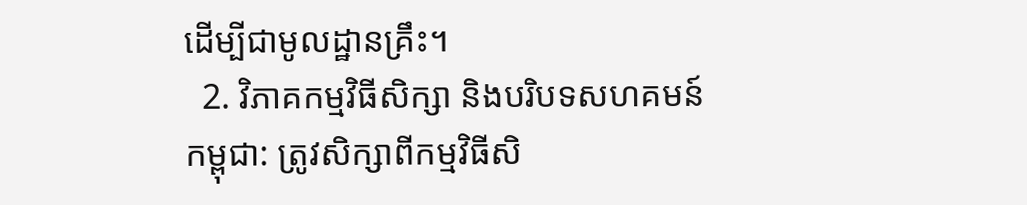ដើម្បីជាមូលដ្ឋានគ្រឹះ។
  2. វិភាគកម្មវិធីសិក្សា និងបរិបទសហគមន៍កម្ពុជា: ត្រូវសិក្សាពីកម្មវិធីសិ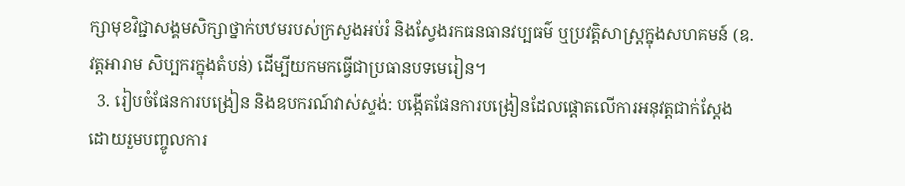ក្សាមុខវិជ្ជាសង្គមសិក្សាថ្នាក់បឋមរបស់ក្រសួងអប់រំ និងស្វែងរកធនធានវប្បធម៌ ឬប្រវត្តិសាស្ត្រក្នុងសហគមន៍ (ឧ. វត្តអារាម សិប្បករក្នុងតំបន់) ដើម្បីយកមកធ្វើជាប្រធានបទមេរៀន។
  3. រៀបចំផែនការបង្រៀន និងឧបករណ៍វាស់ស្ទង់: បង្កើតផែនការបង្រៀនដែលផ្តោតលើការអនុវត្តជាក់ស្តែង ដោយរួមបញ្ចូលការ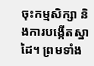ចុះកម្មសិក្សា និងការបង្កើតស្នាដៃ។ ព្រមទាំង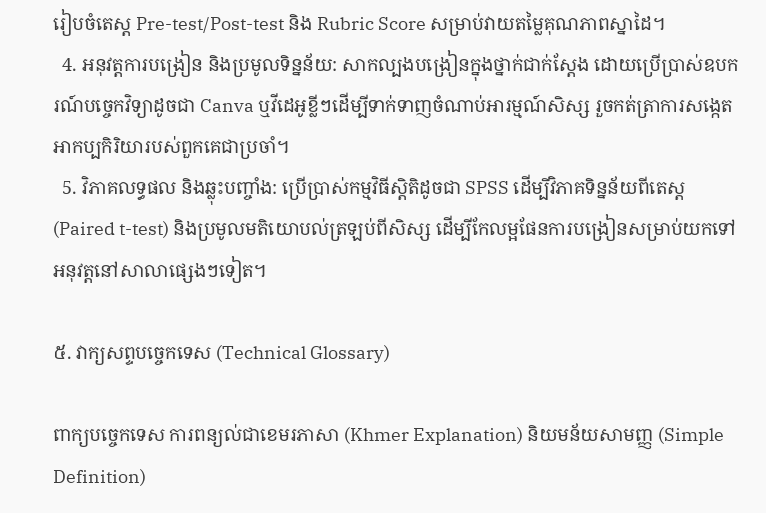រៀបចំតេស្ត Pre-test/Post-test និង Rubric Score សម្រាប់វាយតម្លៃគុណភាពស្នាដៃ។
  4. អនុវត្តការបង្រៀន និងប្រមូលទិន្នន័យ: សាកល្បងបង្រៀនក្នុងថ្នាក់ជាក់ស្តែង ដោយប្រើប្រាស់ឧបករណ៍បច្ចេកវិទ្យាដូចជា Canva ឬវីដេអូខ្លីៗដើម្បីទាក់ទាញចំណាប់អារម្មណ៍សិស្ស រួចកត់ត្រាការសង្កេតអាកប្បកិរិយារបស់ពួកគេជាប្រចាំ។
  5. វិភាគលទ្ធផល និងឆ្លុះបញ្ចាំង: ប្រើប្រាស់កម្មវិធីស្តិតិដូចជា SPSS ដើម្បីវិភាគទិន្នន័យពីតេស្ត (Paired t-test) និងប្រមូលមតិយោបល់ត្រឡប់ពីសិស្ស ដើម្បីកែលម្អផែនការបង្រៀនសម្រាប់យកទៅអនុវត្តនៅសាលាផ្សេងៗទៀត។

៥. វាក្យសព្ទបច្ចេកទេស (Technical Glossary)

ពាក្យបច្ចេកទេស ការពន្យល់ជាខេមរភាសា (Khmer Explanation) និយមន័យសាមញ្ញ (Simple Definition)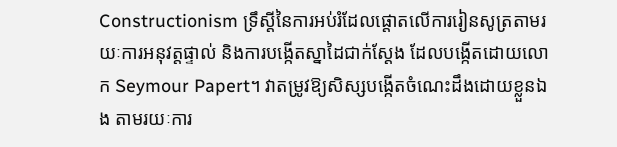Constructionism ទ្រឹស្តីនៃការអប់រំដែលផ្តោតលើការរៀនសូត្រតាមរយៈការអនុវត្តផ្ទាល់ និងការបង្កើតស្នាដៃជាក់ស្តែង ដែលបង្កើតដោយលោក Seymour Papert។ វាតម្រូវឱ្យសិស្សបង្កើតចំណេះដឹងដោយខ្លួនឯង តាមរយៈការ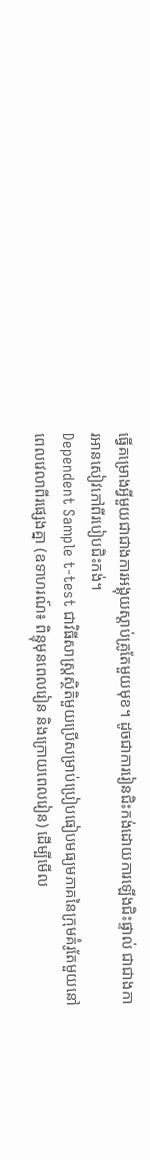ធ្វើគម្រោងអ្វីមួយជាជាងការអង្គុយស្តាប់គ្រូតែមួយមុខ។ ដូចជាការរៀនជិះកង់ដោយការឡើងជិះផ្ទាល់ ជាជាងការអានសៀវភៅពីរបៀបជិះកង់។
Dependent Sample t-test ជាវិធីសាស្ត្រស្ថិតិមួយប្រើសម្រាប់ប្រៀបធៀបមធ្យមភាគនៃក្រុមគំរូតែមួយនៅពេលវេលាពីរផ្សេងគ្នា (ឧទាហរណ៍៖ ពិន្ទុមុនពេលរៀន និងក្រោយពេលរៀន) ដើម្បីមើល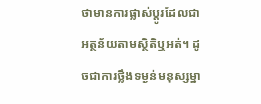ថាមានការផ្លាស់ប្តូរដែលជាអត្ថន័យតាមស្ថិតិឬអត់។ ដូចជាការថ្លឹងទម្ងន់មនុស្សម្នា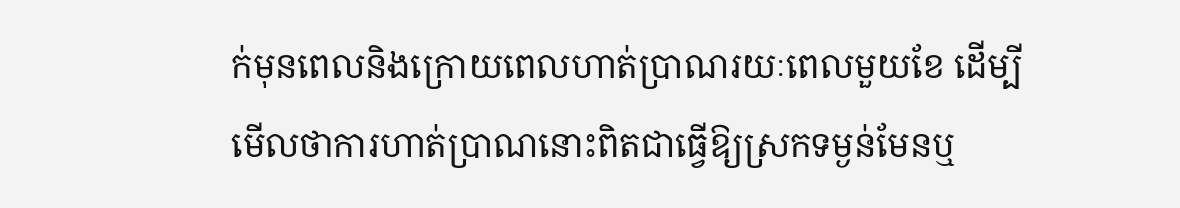ក់មុនពេលនិងក្រោយពេលហាត់ប្រាណរយៈពេលមួយខែ ដើម្បីមើលថាការហាត់ប្រាណនោះពិតជាធ្វើឱ្យស្រកទម្ងន់មែនឬ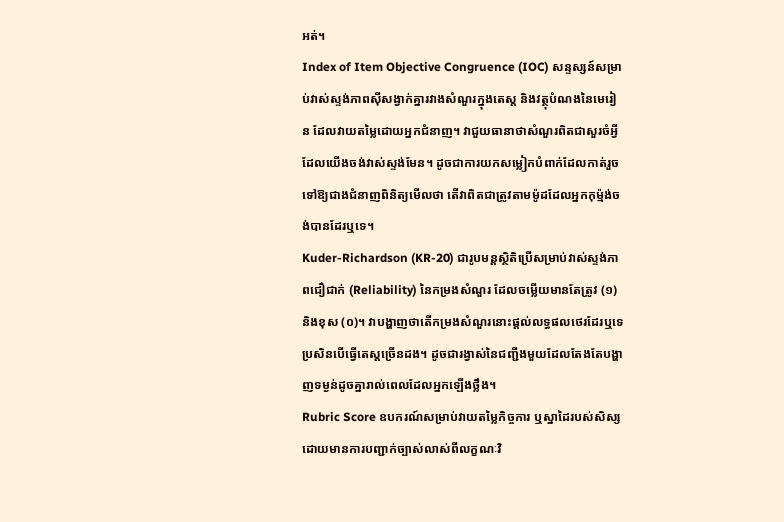អត់។
Index of Item Objective Congruence (IOC) សន្ទស្សន៍សម្រាប់វាស់ស្ទង់ភាពស៊ីសង្វាក់គ្នារវាងសំណួរក្នុងតេស្ត និងវត្ថុបំណងនៃមេរៀន ដែលវាយតម្លៃដោយអ្នកជំនាញ។ វាជួយធានាថាសំណួរពិតជាសួរចំអ្វីដែលយើងចង់វាស់ស្ទង់មែន។ ដូចជាការយកសម្លៀកបំពាក់ដែលកាត់រួចទៅឱ្យជាងជំនាញពិនិត្យមើលថា តើវាពិតជាត្រូវតាមម៉ូដដែលអ្នកកុម្ម៉ង់ចង់បានដែរឬទេ។
Kuder-Richardson (KR-20) ជារូបមន្តស្ថិតិប្រើសម្រាប់វាស់ស្ទង់ភាពជឿជាក់ (Reliability) នៃកម្រងសំណួរ ដែលចម្លើយមានតែត្រូវ (១) និងខុស (០)។ វាបង្ហាញថាតើកម្រងសំណួរនោះផ្តល់លទ្ធផលថេរដែរឬទេប្រសិនបើធ្វើតេស្តច្រើនដង។ ដូចជារង្វាស់នៃជញ្ជីងមួយដែលតែងតែបង្ហាញទម្ងន់ដូចគ្នារាល់ពេលដែលអ្នកឡើងថ្លឹង។
Rubric Score ឧបករណ៍សម្រាប់វាយតម្លៃកិច្ចការ ឬស្នាដៃរបស់សិស្ស ដោយមានការបញ្ជាក់ច្បាស់លាស់ពីលក្ខណៈវិ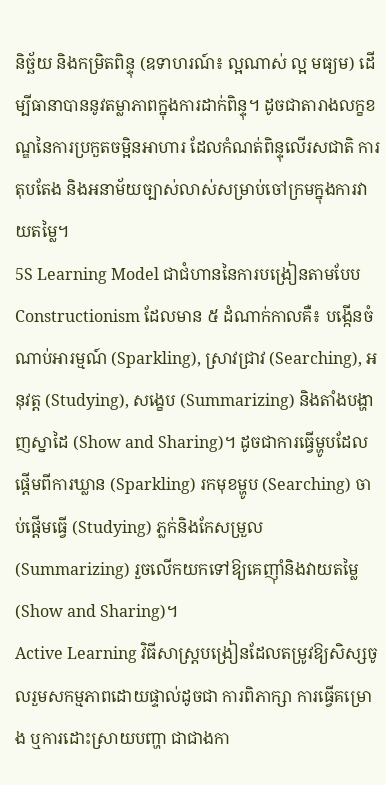និច្ឆ័យ និងកម្រិតពិន្ទុ (ឧទាហរណ៍៖ ល្អណាស់ ល្អ មធ្យម) ដើម្បីធានាបាននូវតម្លាភាពក្នុងការដាក់ពិន្ទុ។ ដូចជាតារាងលក្ខខណ្ឌនៃការប្រកួតចម្អិនអាហារ ដែលកំណត់ពិន្ទុលើរសជាតិ ការតុបតែង និងអនាម័យច្បាស់លាស់សម្រាប់ចៅក្រមក្នុងការវាយតម្លៃ។
5S Learning Model ជាជំហាននៃការបង្រៀនតាមបែប Constructionism ដែលមាន ៥ ដំណាក់កាលគឺ៖ បង្កើនចំណាប់អារម្មណ៍ (Sparkling), ស្រាវជ្រាវ (Searching), អនុវត្ត (Studying), សង្ខេប (Summarizing) និងតាំងបង្ហាញស្នាដៃ (Show and Sharing)។ ដូចជាការធ្វើម្ហូបដែលផ្តើមពីការឃ្លាន (Sparkling) រកមុខម្ហូប (Searching) ចាប់ផ្តើមធ្វើ (Studying) ភ្លក់និងកែសម្រួល (Summarizing) រួចលើកយកទៅឱ្យគេញ៉ាំនិងវាយតម្លៃ (Show and Sharing)។
Active Learning វិធីសាស្ត្របង្រៀនដែលតម្រូវឱ្យសិស្សចូលរួមសកម្មភាពដោយផ្ទាល់ដូចជា ការពិភាក្សា ការធ្វើគម្រោង ឬការដោះស្រាយបញ្ហា ជាជាងកា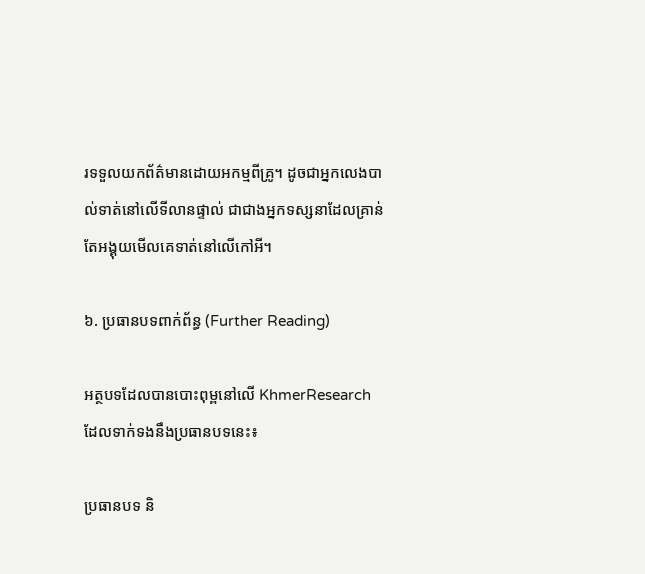រទទួលយកព័ត៌មានដោយអកម្មពីគ្រូ។ ដូចជាអ្នកលេងបាល់ទាត់នៅលើទីលានផ្ទាល់ ជាជាងអ្នកទស្សនាដែលគ្រាន់តែអង្គុយមើលគេទាត់នៅលើកៅអី។

៦. ប្រធានបទពាក់ព័ន្ធ (Further Reading)

អត្ថបទដែលបានបោះពុម្ពនៅលើ KhmerResearch ដែលទាក់ទងនឹងប្រធានបទនេះ៖

ប្រធានបទ និ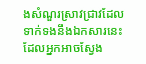ងសំណួរស្រាវជ្រាវដែលទាក់ទងនឹងឯកសារនេះ ដែលអ្នកអាចស្វែង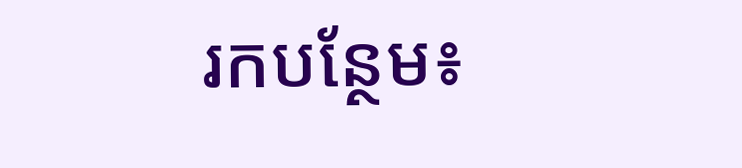រកបន្ថែម៖